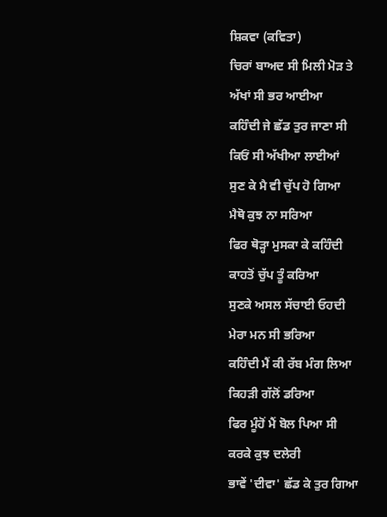ਸ਼ਿਕਵਾ (ਕਵਿਤਾ)
ਚਿਰਾਂ ਬਾਅਦ ਸੀ ਮਿਲੀ ਮੋੜ ਤੇ
ਅੱਖਾਂ ਸੀ ਭਰ ਆਈਆ
ਕਹਿੰਦੀ ਜੇ ਛੱਡ ਤੁਰ ਜਾਣਾ ਸੀ
ਕਿਓਂ ਸੀ ਅੱਖੀਆ ਲਾਈਆਂ
ਸੁਣ ਕੇ ਮੈ ਵੀ ਚੁੱਪ ਹੋ ਗਿਆ
ਮੈਥੋ ਕੁਝ ਨਾ ਸਰਿਆ
ਫਿਰ ਥੋੜ੍ਹਾ ਮੁਸਕਾ ਕੇ ਕਹਿੰਦੀ
ਕਾਹਤੋਂ ਚੁੱਪ ਤੂੰ ਕਰਿਆ
ਸੁਣਕੇ ਅਸਲ ਸੱਚਾਈ ਓਹਦੀ
ਮੇਰਾ ਮਨ ਸੀ ਭਰਿਆ
ਕਹਿੰਦੀ ਮੈਂ ਕੀ ਰੱਬ ਮੰਗ ਲਿਆ
ਕਿਹੜੀ ਗੱਲੋਂ ਡਰਿਆ
ਫਿਰ ਮੂੰਹੋਂ ਮੈਂ ਬੋਲ ਪਿਆ ਸੀ
ਕਰਕੇ ਕੁਝ ਦਲੇਰੀ
ਭਾਵੇਂ 'ਦੀਵਾ' ਛੱਡ ਕੇ ਤੁਰ ਗਿਆ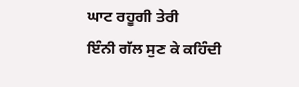ਘਾਟ ਰਹੂਗੀ ਤੇਰੀ
ਇੰਨੀ ਗੱਲ ਸੁਣ ਕੇ ਕਹਿੰਦੀ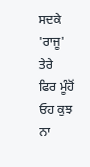ਸਦਕੇ 'ਰਾਜੂ' ਤੇਰੇ
ਫਿਰ ਮੂੰਹੋਂ ਓਹ ਕੁਝ ਨਾ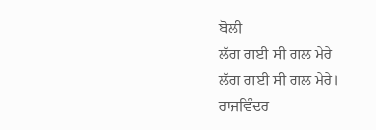ਬੋਲੀ
ਲੱਗ ਗਈ ਸੀ ਗਲ ਮੇਰੇ
ਲੱਗ ਗਈ ਸੀ ਗਲ ਮੇਰੇ।
ਰਾਜਵਿੰਦਰ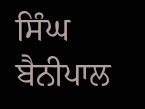ਸਿੰਘ ਬੈਨੀਪਾਲ